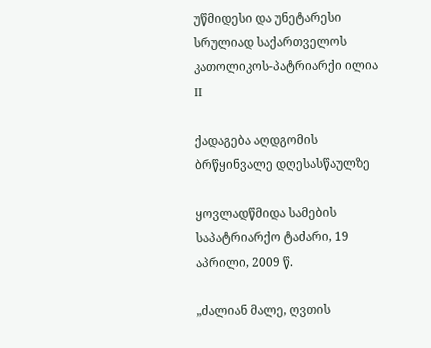უწმიდესი და უნეტარესი სრულიად საქართველოს კათოლიკოს-პატრიარქი ილია II

ქადაგება აღდგომის ბრწყინვალე დღესასწაულზე

ყოვლადწმიდა სამების საპატრიარქო ტაძარი, 19 აპრილი, 2009 წ.

„ძალიან მალე, ღვთის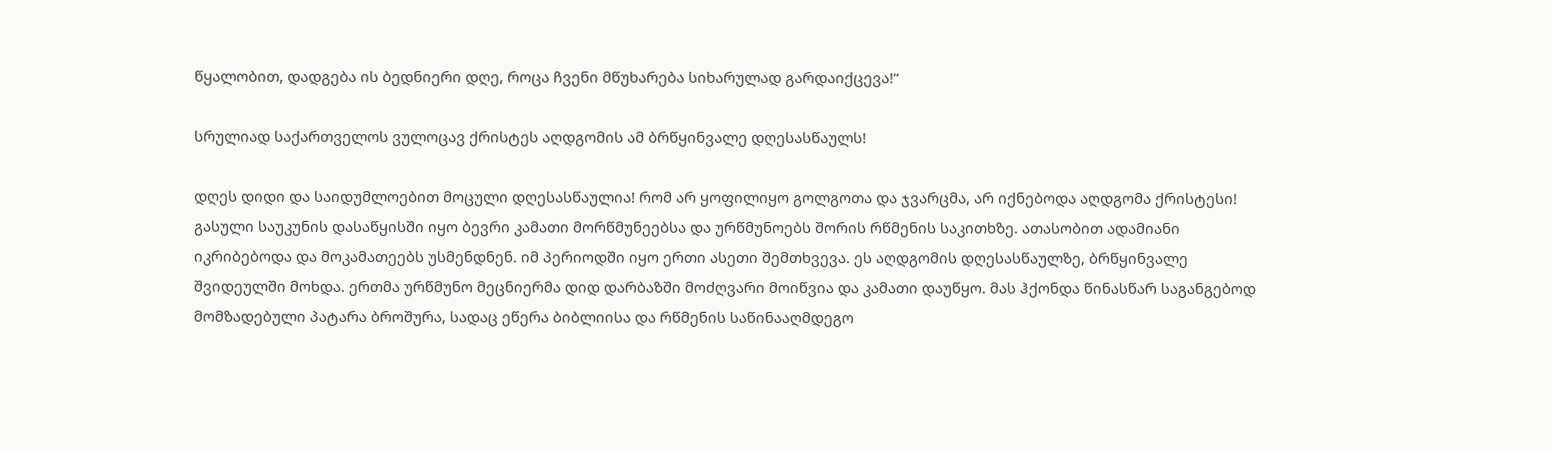წყალობით, დადგება ის ბედნიერი დღე, როცა ჩვენი მწუხარება სიხარულად გარდაიქცევა!“

სრულიად საქართველოს ვულოცავ ქრისტეს აღდგომის ამ ბრწყინვალე დღესასწაულს!

დღეს დიდი და საიდუმლოებით მოცული დღესასწაულია! რომ არ ყოფილიყო გოლგოთა და ჯვარცმა, არ იქნებოდა აღდგომა ქრისტესი! გასული საუკუნის დასაწყისში იყო ბევრი კამათი მორწმუნეებსა და ურწმუნოებს შორის რწმენის საკითხზე. ათასობით ადამიანი იკრიბებოდა და მოკამათეებს უსმენდნენ. იმ პერიოდში იყო ერთი ასეთი შემთხვევა. ეს აღდგომის დღესასწაულზე, ბრწყინვალე შვიდეულში მოხდა. ერთმა ურწმუნო მეცნიერმა დიდ დარბაზში მოძღვარი მოიწვია და კამათი დაუწყო. მას ჰქონდა წინასწარ საგანგებოდ მომზადებული პატარა ბროშურა, სადაც ეწერა ბიბლიისა და რწმენის საწინააღმდეგო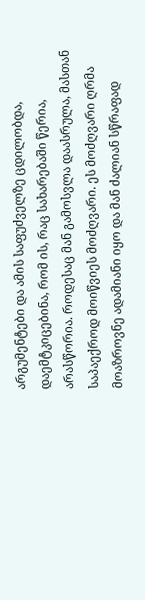არგუმენტები და ამის საფუძველზე ცდილობდა, დაემტკიცებინა, რომ ის, რაც სახარებაში წერია, არასწორია. როდესაც მან გამოსვლა დაასრულა, მასთან საპაექროდ მოიწვიეს მოძღვარი. ეს მოძღვარი ღრმა მოაზროვნე ადამიანი იყო და მან ძალიან სწრაფად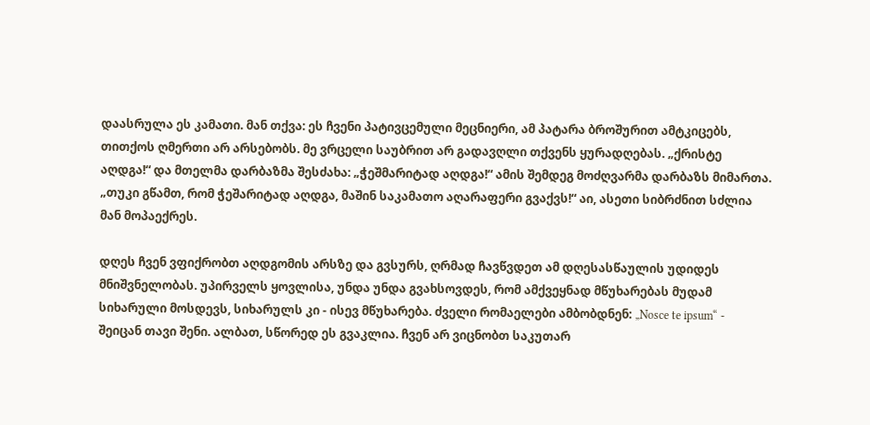დაასრულა ეს კამათი. მან თქვა: ეს ჩვენი პატივცემული მეცნიერი, ამ პატარა ბროშურით ამტკიცებს, თითქოს ღმერთი არ არსებობს. მე ვრცელი საუბრით არ გადავღლი თქვენს ყურადღებას. „ქრისტე აღდგა!“ და მთელმა დარბაზმა შესძახა: „ჭეშმარიტად აღდგა!“ ამის შემდეგ მოძღვარმა დარბაზს მიმართა. „თუკი გწამთ, რომ ჭეშარიტად აღდგა, მაშინ საკამათო აღარაფერი გვაქვს!“ აი, ასეთი სიბრძნით სძლია მან მოპაექრეს.

დღეს ჩვენ ვფიქრობთ აღდგომის არსზე და გვსურს, ღრმად ჩავწვდეთ ამ დღესასწაულის უდიდეს მნიშვნელობას. უპირველს ყოვლისა, უნდა უნდა გვახსოვდეს, რომ ამქვეყნად მწუხარებას მუდამ სიხარული მოსდევს, სიხარულს კი - ისევ მწუხარება. ძველი რომაელები ამბობდნენ: „Nosce te ipsum“ - შეიცან თავი შენი. ალბათ, სწორედ ეს გვაკლია. ჩვენ არ ვიცნობთ საკუთარ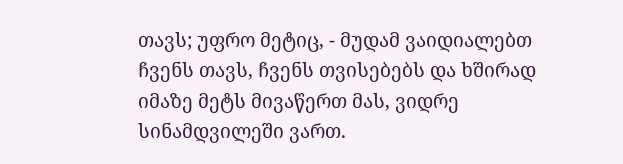თავს; უფრო მეტიც, - მუდამ ვაიდიალებთ ჩვენს თავს, ჩვენს თვისებებს და ხშირად იმაზე მეტს მივაწერთ მას, ვიდრე სინამდვილეში ვართ.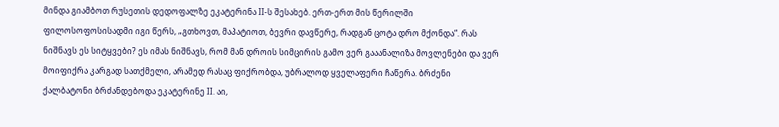მინდა გიამბოთ რუსეთის დედოფალზე ეკატერინა II-ს შესახებ. ერთ-ერთ მის წერილში ფილოსოფოსისადმი იგი წერს, „გთხოვთ, მაპატიოთ, ბევრი დავწერე, რადგან ცოტა დრო მქონდა“. რას ნიშნავს ეს სიტყვები? ეს იმას ნიშნავს, რომ მან დროის სიმცირის გამო ვერ გააანალიზა მოვლენები და ვერ მოიფიქრა კარგად სათქმელი, არამედ რასაც ფიქრობდა, უბრალოდ ყველაფერი ჩაწერა. ბრძენი ქალბატონი ბრძანდებოდა ეკატერინე II. აი,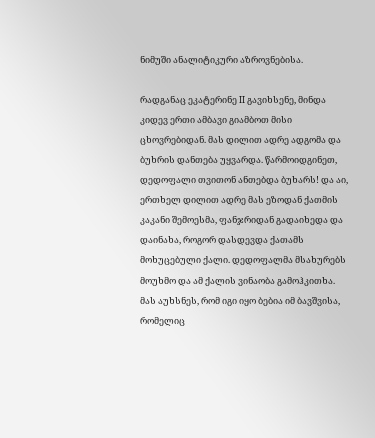ნიმუში ანალიტიკური აზროვნებისა.

რადგანაც ეკატერინე II გავიხსენე, მინდა კიდევ ერთი ამბავი გიამბოთ მისი ცხოვრებიდან. მას დილით ადრე ადგომა და ბუხრის დანთება უყვარდა. წარმოიდგინეთ, დედოფალი თვითონ ანთებდა ბუხარს! და აი, ერთხელ დილით ადრე მას ეზოდან ქათმის კაკანი შემოესმა, ფანჯრიდან გადაიხედა და დაინახა, როგორ დასდევდა ქათამს მოხუცებული ქალი. დედოფალმა მსახურებს მოუხმო და ამ ქალის ვინაობა გამოჰკითხა. მას აუხსნეს, რომ იგი იყო ბებია იმ ბავშვისა, რომელიც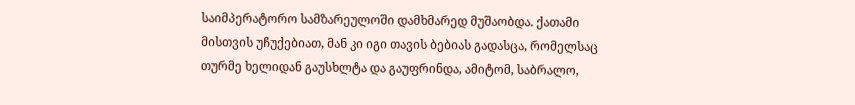საიმპერატორო სამზარეულოში დამხმარედ მუშაობდა. ქათამი მისთვის უჩუქებიათ, მან კი იგი თავის ბებიას გადასცა, რომელსაც თურმე ხელიდან გაუსხლტა და გაუფრინდა, ამიტომ, საბრალო,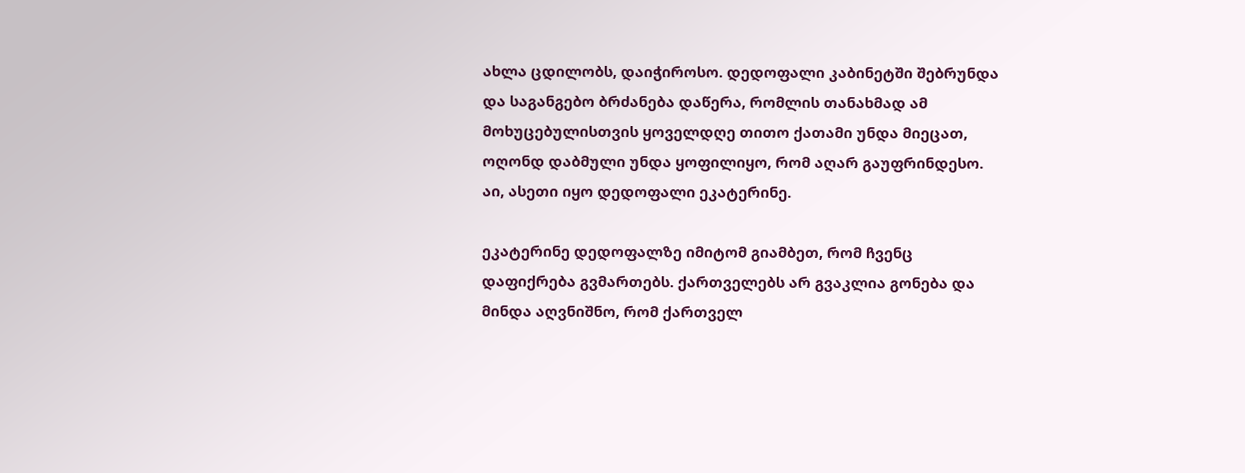ახლა ცდილობს, დაიჭიროსო. დედოფალი კაბინეტში შებრუნდა და საგანგებო ბრძანება დაწერა, რომლის თანახმად ამ მოხუცებულისთვის ყოველდღე თითო ქათამი უნდა მიეცათ, ოღონდ დაბმული უნდა ყოფილიყო, რომ აღარ გაუფრინდესო. აი, ასეთი იყო დედოფალი ეკატერინე.

ეკატერინე დედოფალზე იმიტომ გიამბეთ, რომ ჩვენც დაფიქრება გვმართებს. ქართველებს არ გვაკლია გონება და მინდა აღვნიშნო, რომ ქართველ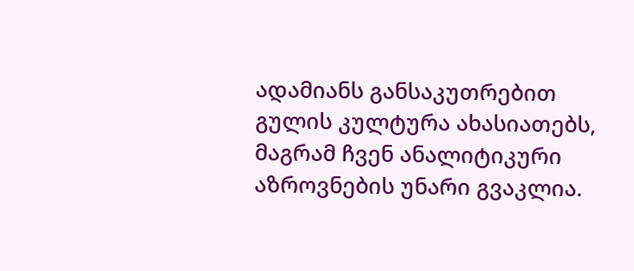ადამიანს განსაკუთრებით გულის კულტურა ახასიათებს, მაგრამ ჩვენ ანალიტიკური აზროვნების უნარი გვაკლია.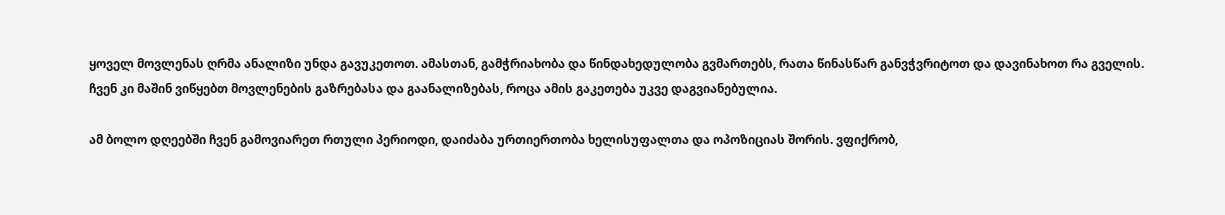ყოველ მოვლენას ღრმა ანალიზი უნდა გავუკეთოთ. ამასთან, გამჭრიახობა და წინდახედულობა გვმართებს, რათა წინასწარ განვჭვრიტოთ და დავინახოთ რა გველის. ჩვენ კი მაშინ ვიწყებთ მოვლენების გაზრებასა და გაანალიზებას, როცა ამის გაკეთება უკვე დაგვიანებულია.

ამ ბოლო დღეებში ჩვენ გამოვიარეთ რთული პერიოდი, დაიძაბა ურთიერთობა ხელისუფალთა და ოპოზიციას შორის. ვფიქრობ,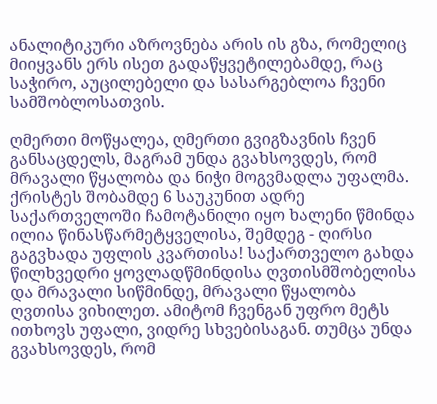ანალიტიკური აზროვნება არის ის გზა, რომელიც მიიყვანს ერს ისეთ გადაწყვეტილებამდე, რაც საჭირო, აუცილებელი და სასარგებლოა ჩვენი სამშობლოსათვის.

ღმერთი მოწყალეა, ღმერთი გვიგზავნის ჩვენ განსაცდელს, მაგრამ უნდა გვახსოვდეს, რომ მრავალი წყალობა და ნიჭი მოგვმადლა უფალმა. ქრისტეს შობამდე 6 საუკუნით ადრე საქართველოში ჩამოტანილი იყო ხალენი წმინდა ილია წინასწარმეტყველისა, შემდეგ - ღირსი გაგვხადა უფლის კვართისა! საქართველო გახდა წილხვედრი ყოვლადწმინდისა ღვთისმშობელისა და მრავალი სიწმინდე, მრავალი წყალობა ღვთისა ვიხილეთ. ამიტომ ჩვენგან უფრო მეტს ითხოვს უფალი, ვიდრე სხვებისაგან. თუმცა უნდა გვახსოვდეს, რომ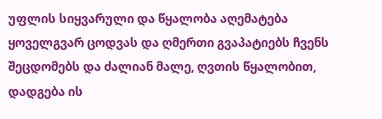უფლის სიყვარული და წყალობა აღემატება ყოველგვარ ცოდვას და ღმერთი გვაპატიებს ჩვენს შეცდომებს და ძალიან მალე, ღვთის წყალობით, დადგება ის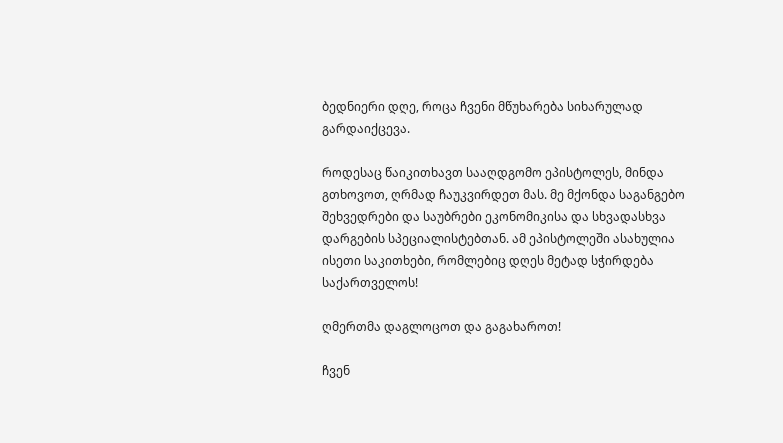ბედნიერი დღე, როცა ჩვენი მწუხარება სიხარულად გარდაიქცევა.

როდესაც წაიკითხავთ სააღდგომო ეპისტოლეს, მინდა გთხოვოთ, ღრმად ჩაუკვირდეთ მას. მე მქონდა საგანგებო შეხვედრები და საუბრები ეკონომიკისა და სხვადასხვა დარგების სპეციალისტებთან. ამ ეპისტოლეში ასახულია ისეთი საკითხები, რომლებიც დღეს მეტად სჭირდება საქართველოს!

ღმერთმა დაგლოცოთ და გაგახაროთ!

ჩვენ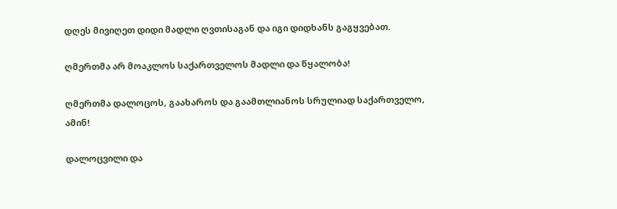დღეს მივიღეთ დიდი მადლი ღვთისაგან და იგი დიდხანს გაგყვებათ.

ღმერთმა არ მოაკლოს საქართველოს მადლი და წყალობა!

ღმერთმა დალოცოს, გაახაროს და გაამთლიანოს სრულიად საქართველო, ამინ!

დალოცვილი და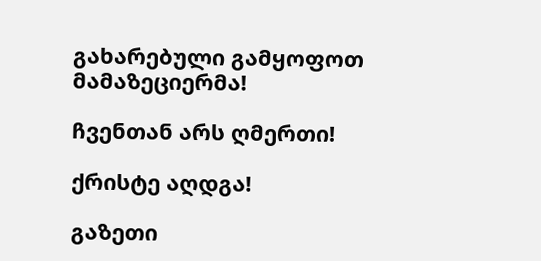გახარებული გამყოფოთ მამაზეციერმა!

ჩვენთან არს ღმერთი!

ქრისტე აღდგა!

გაზეთი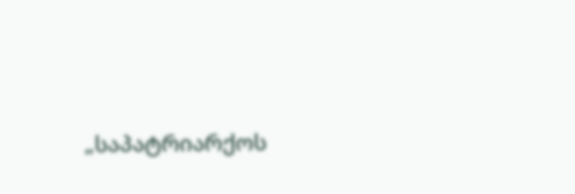„საპატრიარქოს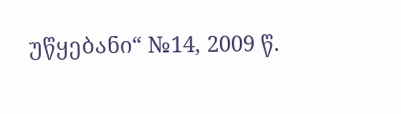უწყებანი“ №14, 2009 წ.